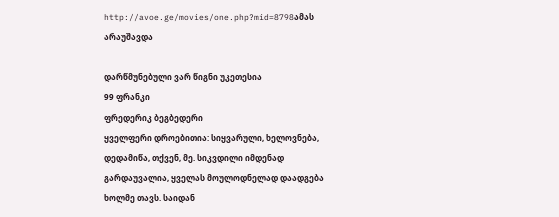http://avoe.ge/movies/one.php?mid=8798ამას არაუშავდა

დარწმუნებული ვარ წიგნი უკეთესია
99 ფრანკი
ფრედერიკ ბეგბედერი
ყველფერი დროებითია: სიყვარული, ხელოვნება, დედამიწა, თქვენ, მე. სიკვდილი იმდენად გარდაუვალია, ყველას მოულოდნელად დაადგება ხოლმე თავს. საიდან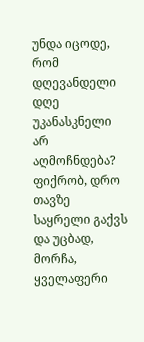უნდა იცოდე, რომ დღევანდელი დღე უკანასკნელი არ აღმოჩნდება? ფიქრობ, დრო თავზე საყრელი გაქვს და უცბად, მორჩა, ყველაფერი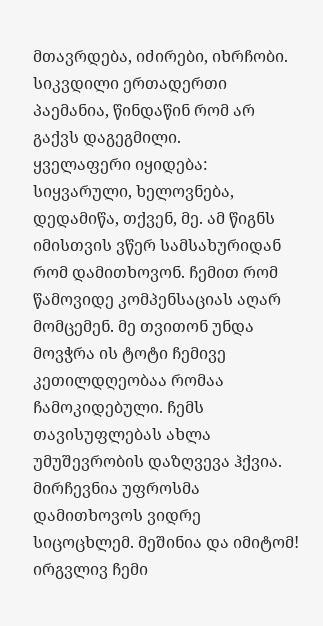მთავრდება, იძირები, იხრჩობი. სიკვდილი ერთადერთი პაემანია, წინდაწინ რომ არ გაქვს დაგეგმილი.
ყველაფერი იყიდება: სიყვარული, ხელოვნება, დედამიწა, თქვენ, მე. ამ წიგნს იმისთვის ვწერ სამსახურიდან რომ დამითხოვონ. ჩემით რომ წამოვიდე კომპენსაციას აღარ მომცემენ. მე თვითონ უნდა მოვჭრა ის ტოტი ჩემივე კეთილდღეობაა რომაა ჩამოკიდებული. ჩემს თავისუფლებას ახლა უმუშევრობის დაზღვევა ჰქვია. მირჩევნია უფროსმა დამითხოვოს ვიდრე სიცოცხლემ. მეშინია და იმიტომ! ირგვლივ ჩემი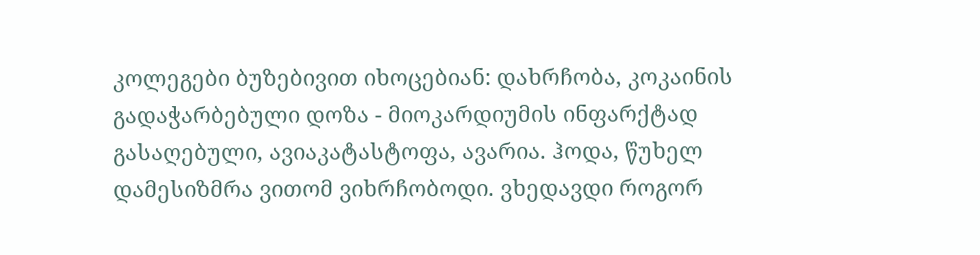კოლეგები ბუზებივით იხოცებიან: დახრჩობა, კოკაინის გადაჭარბებული დოზა - მიოკარდიუმის ინფარქტად გასაღებული, ავიაკატასტოფა, ავარია. ჰოდა, წუხელ დამესიზმრა ვითომ ვიხრჩობოდი. ვხედავდი როგორ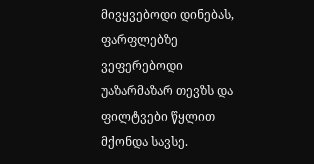მივყვებოდი დინებას, ფარფლებზე ვეფერებოდი უაზარმაზარ თევზს და ფილტვები წყლით მქონდა სავსე.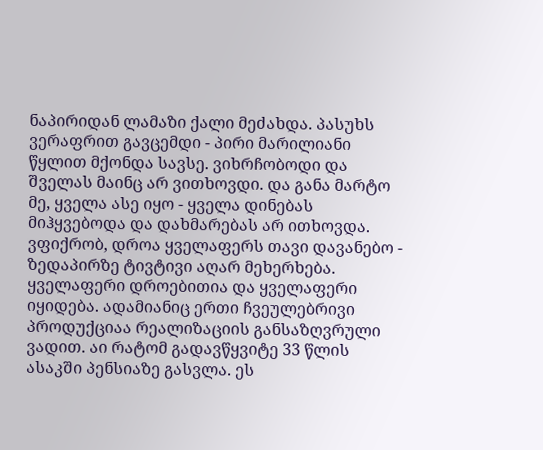ნაპირიდან ლამაზი ქალი მეძახდა. პასუხს ვერაფრით გავცემდი - პირი მარილიანი წყლით მქონდა სავსე. ვიხრჩობოდი და შველას მაინც არ ვითხოვდი. და განა მარტო მე, ყველა ასე იყო - ყველა დინებას მიჰყვებოდა და დახმარებას არ ითხოვდა. ვფიქრობ, დროა ყველაფერს თავი დავანებო - ზედაპირზე ტივტივი აღარ მეხერხება.
ყველაფერი დროებითია და ყველაფერი იყიდება. ადამიანიც ერთი ჩვეულებრივი პროდუქციაა რეალიზაციის განსაზღვრული ვადით. აი რატომ გადავწყვიტე 33 წლის ასაკში პენსიაზე გასვლა. ეს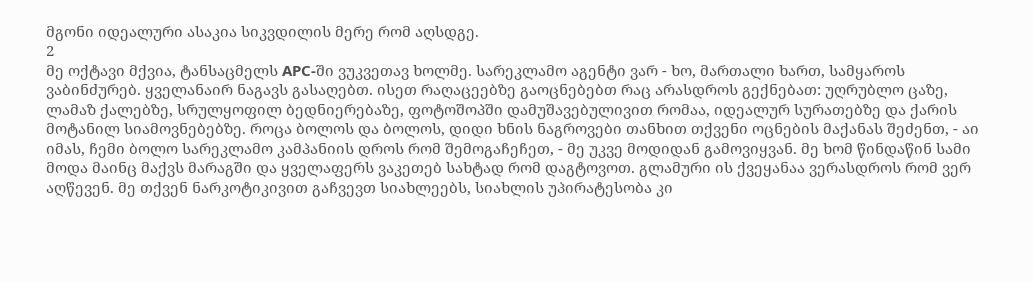მგონი იდეალური ასაკია სიკვდილის მერე რომ აღსდგე.
2
მე ოქტავი მქვია, ტანსაცმელს APC-ში ვუკვეთავ ხოლმე. სარეკლამო აგენტი ვარ - ხო, მართალი ხართ, სამყაროს ვაბინძურებ. ყველანაირ ნაგავს გასაღებთ. ისეთ რაღაცეებზე გაოცნებებთ რაც არასდროს გექნებათ: უღრუბლო ცაზე, ლამაზ ქალებზე, სრულყოფილ ბედნიერებაზე, ფოტოშოპში დამუშავებულივით რომაა, იდეალურ სურათებზე და ქარის მოტანილ სიამოვნებებზე. როცა ბოლოს და ბოლოს, დიდი ხნის ნაგროვები თანხით თქვენი ოცნების მაქანას შეძენთ, - აი იმას, ჩემი ბოლო სარეკლამო კამპანიის დროს რომ შემოგაჩეჩეთ, - მე უკვე მოდიდან გამოვიყვან. მე ხომ წინდაწინ სამი მოდა მაინც მაქვს მარაგში და ყველაფერს ვაკეთებ სახტად რომ დაგტოვოთ. გლამური ის ქვეყანაა ვერასდროს რომ ვერ აღწევენ. მე თქვენ ნარკოტიკივით გაჩვევთ სიახლეებს, სიახლის უპირატესობა კი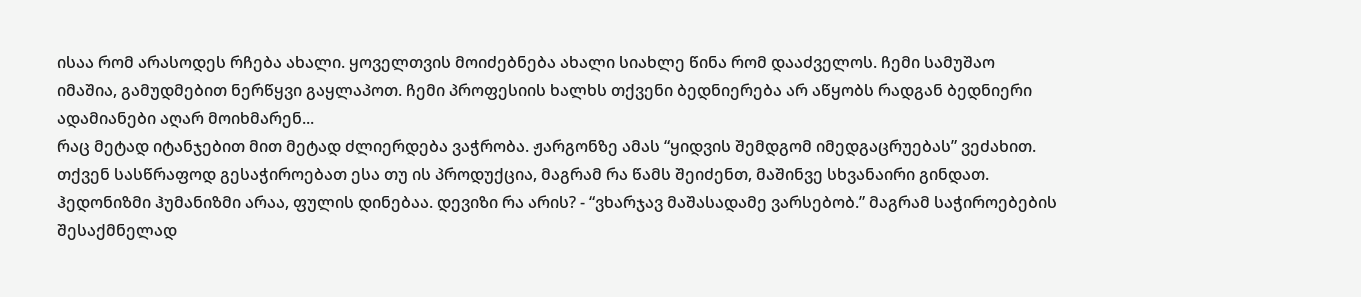ისაა რომ არასოდეს რჩება ახალი. ყოველთვის მოიძებნება ახალი სიახლე წინა რომ დააძველოს. ჩემი სამუშაო იმაშია, გამუდმებით ნერწყვი გაყლაპოთ. ჩემი პროფესიის ხალხს თქვენი ბედნიერება არ აწყობს რადგან ბედნიერი ადამიანები აღარ მოიხმარენ...
რაც მეტად იტანჯებით მით მეტად ძლიერდება ვაჭრობა. ჟარგონზე ამას “ყიდვის შემდგომ იმედგაცრუებას” ვეძახით. თქვენ სასწრაფოდ გესაჭიროებათ ესა თუ ის პროდუქცია, მაგრამ რა წამს შეიძენთ, მაშინვე სხვანაირი გინდათ. ჰედონიზმი ჰუმანიზმი არაა, ფულის დინებაა. დევიზი რა არის? - “ვხარჯავ მაშასადამე ვარსებობ.” მაგრამ საჭიროებების შესაქმნელად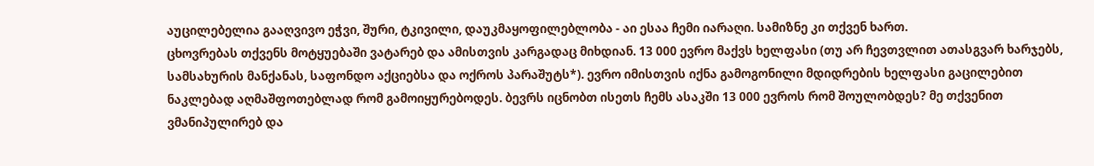აუცილებელია გააღვივო ეჭვი, შური, ტკივილი, დაუკმაყოფილებლობა - აი ესაა ჩემი იარაღი. სამიზნე კი თქვენ ხართ.
ცხოვრებას თქვენს მოტყუებაში ვატარებ და ამისთვის კარგადაც მიხდიან. 13 000 ევრო მაქვს ხელფასი (თუ არ ჩევთვლით ათასგვარ ხარჯებს, სამსახურის მანქანას, საფონდო აქციებსა და ოქროს პარაშუტს*). ევრო იმისთვის იქნა გამოგონილი მდიდრების ხელფასი გაცილებით ნაკლებად აღმაშფოთებლად რომ გამოიყურებოდეს. ბევრს იცნობთ ისეთს ჩემს ასაკში 13 000 ევროს რომ შოულობდეს? მე თქვენით ვმანიპულირებ და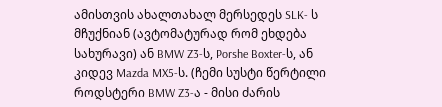ამისთვის ახალთახალ მერსედეს SLK- ს მჩუქნიან (ავტომატურად რომ ეხდება სახურავი) ან BMW Z3-ს, Porshe Boxter-ს, ან კიდევ Mazda MX5-ს. (ჩემი სუსტი წერტილი როდსტერი BMW Z3-ა - მისი ძარის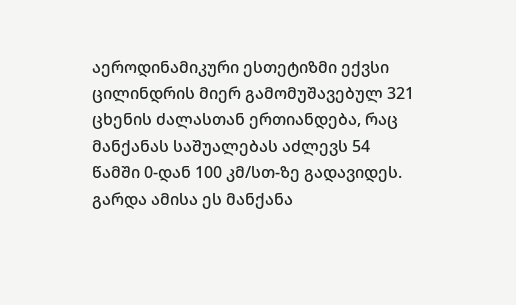აეროდინამიკური ესთეტიზმი ექვსი ცილინდრის მიერ გამომუშავებულ 321 ცხენის ძალასთან ერთიანდება, რაც მანქანას საშუალებას აძლევს 54 წამში 0-დან 100 კმ/სთ-ზე გადავიდეს. გარდა ამისა ეს მანქანა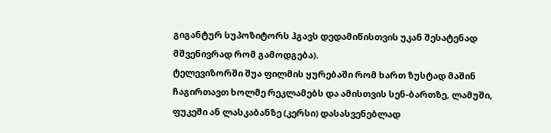გიგანტურ სუპოზიტორს ჰგავს დედამიწისთვის უკან შესატენად მშვენივრად რომ გამოდგება).
ტელევიზორში შუა ფილმის ყურებაში რომ ხართ ზუსტად მაშინ ჩაგირთავთ ხოლმე რეკლამებს და ამისთვის სენ-ბართზე, ლამუში, ფუკეში ან ლასკაბანზე (კერსი) დასასვენებლად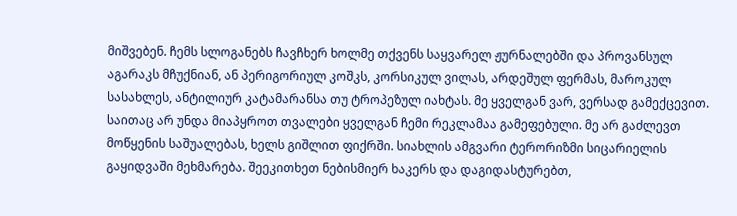მიშვებენ. ჩემს სლოგანებს ჩავჩხერ ხოლმე თქვენს საყვარელ ჟურნალებში და პროვანსულ აგარაკს მჩუქნიან, ან პერიგორიულ კოშკს, კორსიკულ ვილას, არდეშულ ფერმას, მაროკულ სასახლეს, ანტილიურ კატამარანსა თუ ტროპეზულ იახტას. მე ყველგან ვარ, ვერსად გამექცევით. საითაც არ უნდა მიაპყროთ თვალები ყველგან ჩემი რეკლამაა გამეფებული. მე არ გაძლევთ მოწყენის საშუალებას, ხელს გიშლით ფიქრში. სიახლის ამგვარი ტერორიზმი სიცარიელის გაყიდვაში მეხმარება. შეეკითხეთ ნებისმიერ ხაკერს და დაგიდასტურებთ,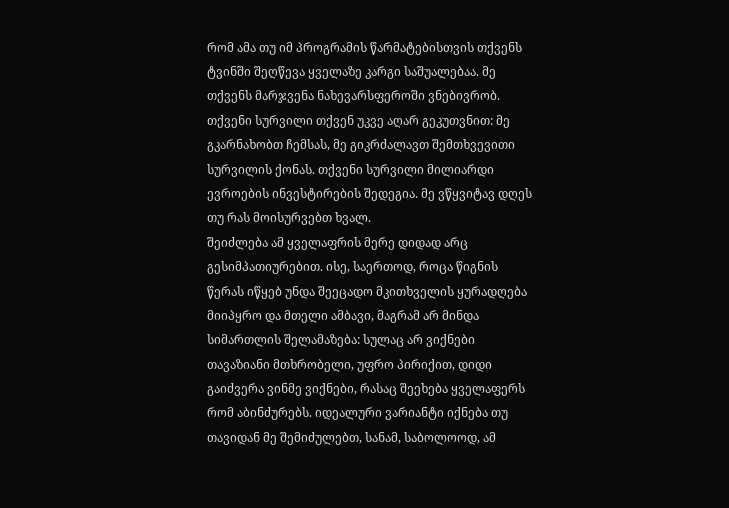რომ ამა თუ იმ პროგრამის წარმატებისთვის თქვენს ტვინში შეღწევა ყველაზე კარგი საშუალებაა. მე თქვენს მარჯვენა ნახევარსფეროში ვნებივრობ. თქვენი სურვილი თქვენ უკვე აღარ გეკუთვნით: მე გკარნახობთ ჩემსას, მე გიკრძალავთ შემთხვევითი სურვილის ქონას. თქვენი სურვილი მილიარდი ევროების ინვესტირების შედეგია. მე ვწყვიტავ დღეს თუ რას მოისურვებთ ხვალ.
შეიძლება ამ ყველაფრის მერე დიდად არც გესიმპათიურებით. ისე, საერთოდ, როცა წიგნის წერას იწყებ უნდა შეეცადო მკითხველის ყურადღება მიიპყრო და მთელი ამბავი, მაგრამ არ მინდა სიმართლის შელამაზება: სულაც არ ვიქნები თავაზიანი მთხრობელი, უფრო პირიქით, დიდი გაიძვერა ვინმე ვიქნები, რასაც შეეხება ყველაფერს რომ აბინძურებს. იდეალური ვარიანტი იქნება თუ თავიდან მე შემიძულებთ, სანამ, საბოლოოდ, ამ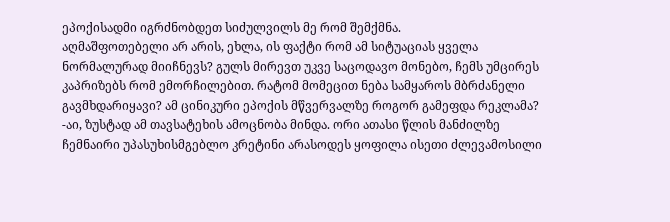ეპოქისადმი იგრძნობდეთ სიძულვილს მე რომ შემქმნა.
აღმაშფოთებელი არ არის, ეხლა, ის ფაქტი რომ ამ სიტუაციას ყველა ნორმალურად მიიჩნევს? გულს მირევთ უკვე საცოდავო მონებო, ჩემს უმცირეს კაპრიზებს რომ ემორჩილებით. რატომ მომეცით ნება სამყაროს მბრძანელი გავმხდარიყავი? ამ ცინიკური ეპოქის მწვერვალზე როგორ გამეფდა რეკლამა? -აი, ზუსტად ამ თავსატეხის ამოცნობა მინდა. ორი ათასი წლის მანძილზე ჩემნაირი უპასუხისმგებლო კრეტინი არასოდეს ყოფილა ისეთი ძლევამოსილი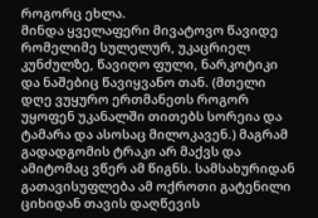როგორც ეხლა.
მინდა ყველაფერი მივატოვო წავიდე რომელიმე სულელურ, უკაცრიელ კუნძულზე, წავიღო ფული, ნარკოტიკი და ნაშებიც წავიყვანო თან. (მთელი დღე ვუყურო ერთმანეთს როგორ უყოფენ უკანალში თითებს სორეია და ტამარა და ასოსაც მილოკავენ.) მაგრამ გადადგომის ტრაკი არ მაქვს და ამიტომაც ვწერ ამ წიგნს. სამსახურიდან გათავისუფლება ამ ოქროთი გატენილი ციხიდან თავის დაღწევის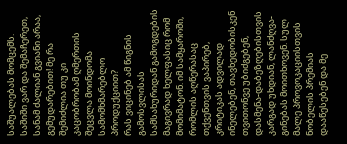საშუალებას მომცემს. საშიში ვარ და შემაჩერეთ, სანამ ძალიან გვიანი არაა, გემუდარებით! მე რა შემიძლია თუ კი კაცობრობამ ღმერთის შეცვლა მოინდომა სამომხმარებლო პროდუქციით?
რას ვიცინებ ამ წიგნის გამოსვლისას სამსახურიდან გამოგდების მაგივრად ხელფასიც რომ მომიმატონ. იმ სამყაროში, რომლის აღწერასაც თქვენთვის ვაპირებ, კრიტიკას ადვილად ინელებენ, თავხედობისკენ თვითონვე უბიძგებენ, დასმენა-დაბეზღებისთვის კარგად უხდიან, ლანძღვა-გინებას მოითხოვენ. სულ მალე პროვოკაციისთვის ნობელის პრემიას დააწესებენ და მე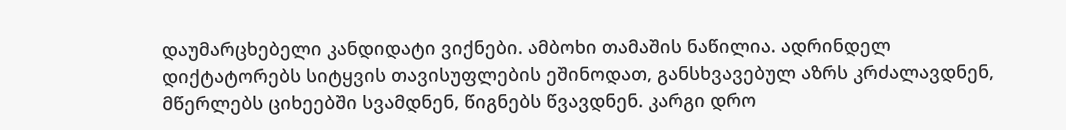დაუმარცხებელი კანდიდატი ვიქნები. ამბოხი თამაშის ნაწილია. ადრინდელ დიქტატორებს სიტყვის თავისუფლების ეშინოდათ, განსხვავებულ აზრს კრძალავდნენ, მწერლებს ციხეებში სვამდნენ, წიგნებს წვავდნენ. კარგი დრო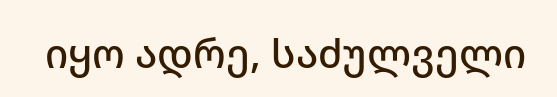იყო ადრე, საძულველი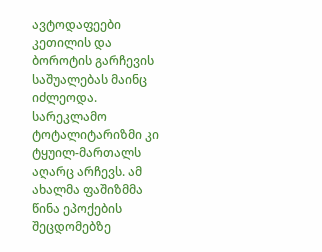ავტოდაფეები კეთილის და ბოროტის გარჩევის საშუალებას მაინც იძლეოდა. სარეკლამო ტოტალიტარიზმი კი ტყუილ-მართალს აღარც არჩევს. ამ ახალმა ფაშიზმმა წინა ეპოქების შეცდომებზე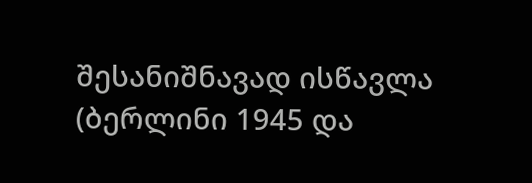შესანიშნავად ისწავლა (ბერლინი 1945 და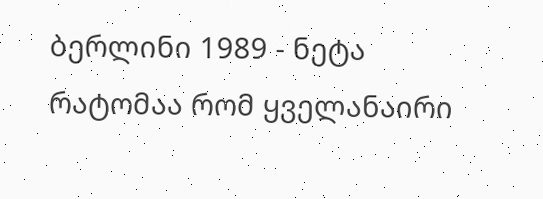ბერლინი 1989 - ნეტა რატომაა რომ ყველანაირი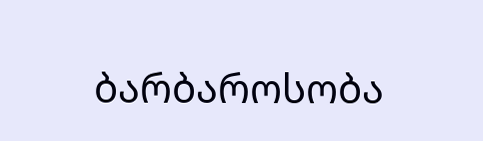ბარბაროსობა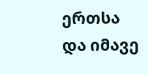ერთსა და იმავე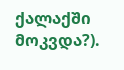ქალაქში მოკვდა?).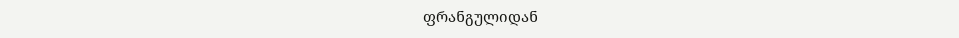ფრანგულიდან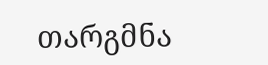თარგმნა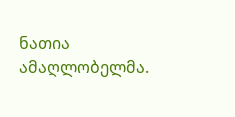ნათია ამაღლობელმა.